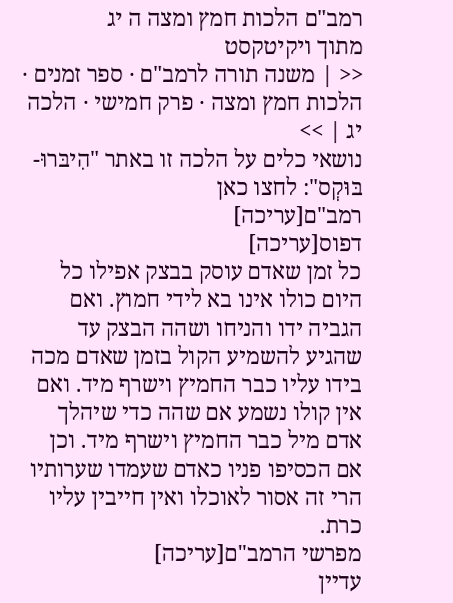רמב"ם הלכות חמץ ומצה ה יג
מתוך ויקיטקסט
<< | משנה תורה לרמב"ם · ספר זמנים · הלכות חמץ ומצה · פרק חמישי · הלכה יג | >>
נושאי כלים על הלכה זו באתר "הִיבּרוּ-בּוּקְס": לחצו כאן
רמב"ם[עריכה]
דפוס[עריכה]
כל זמן שאדם עוסק בבצק אפילו כל היום כולו אינו בא לידי חמוץ. ואם הגביה ידו והניחו ושהה הבצק עד שהגיע להשמיע הקול בזמן שאדם מכה בידו עליו כבר החמיץ וישרף מיד. ואם אין קולו נשמע אם שהה כדי שיהלך אדם מיל כבר החמיץ וישרף מיד. וכן אם הכסיפו פניו כאדם שעמדו שערותיו הרי זה אסור לאוכלו ואין חייבין עליו כרת.
מפרשי הרמב"ם[עריכה]
עדיין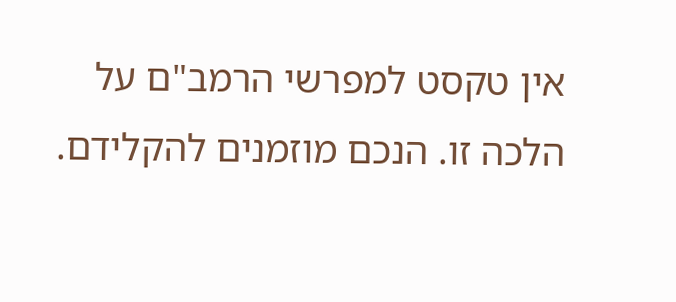אין טקסט למפרשי הרמב"ם על הלכה זו. הנכם מוזמנים להקלידם.